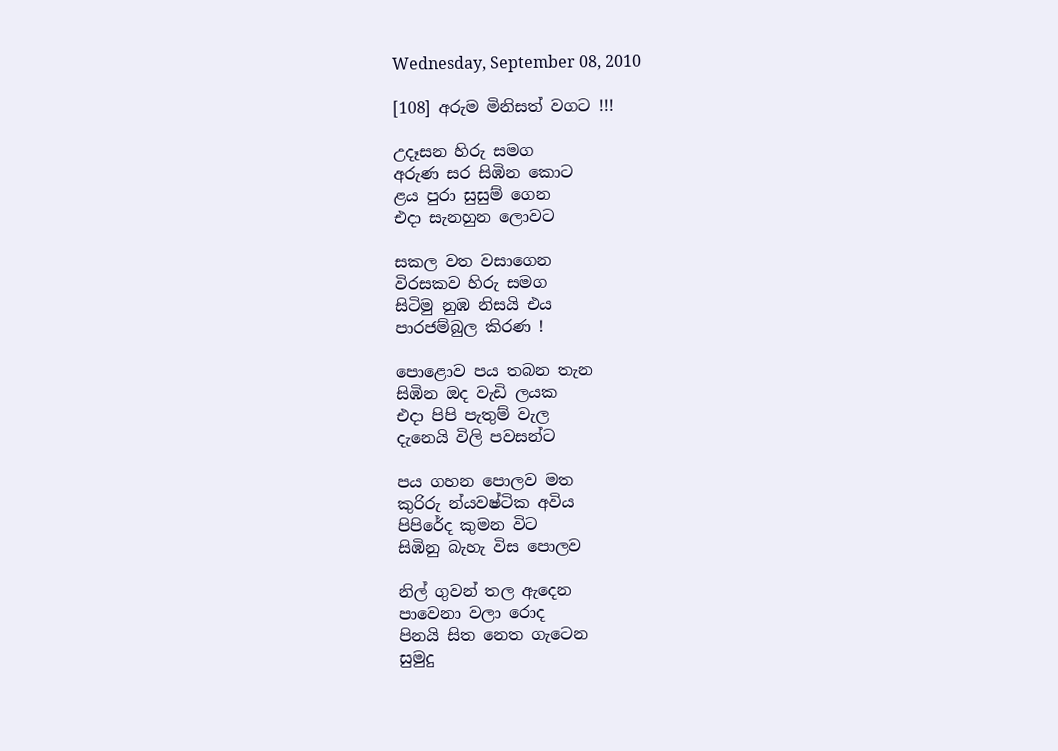Wednesday, September 08, 2010

[108] අරුම මිනිසත් වගට !!!

උදෑසන හිරු සමග
අරුණ සර සිඹින කොට
ළය පුරා සුසුම් ගෙන
එදා සැනහුන ලොවට

සකල වත වසාගෙන
විරසකව හිරු සමග
සිටිමු නුඹ නිසයි එය
පාරජම්බුල කිරණ !

පොළොව පය තබන තැන
සිඹින ඔද වැඩි ලයක
එදා පිපි පැතුම් වැල
දැනෙයි විලි පවසන්ට

පය ගහන පොලව මත
කුරිරු න්යවෂ්ටික අවිය
පිපිරේද කුමන විට
සිඹිනු බැහැ විස පොලව

නිල් ගුවන් තල ඇදෙන
පාවෙනා වලා රොද
පිනයි සිත නෙත ගැටෙන
සුමුදු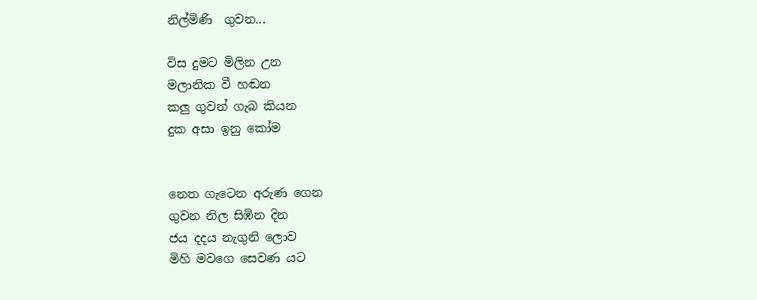නිල්මිණි  ගුවන...

විස දුමට මිලින උන
මලානික වී හඬන
කලු ගුවන් ගැබ කියන
දුක අසා ඉනු කෝම


නෙත ගැටෙන අරුණ ගෙන
ගුවන නිල සිඹින දින
ජය දදය නැගුනි ලොව
මිහි මවගෙ සෙවණ යට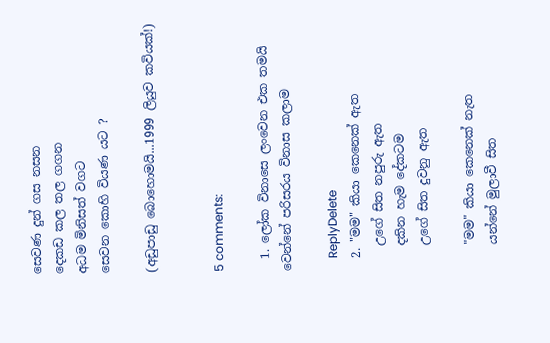සෙවණ දුන් ගස නසන
දෙකඩ කල තල ගගන
අධම මිනිසත් වගට
සෙවන කොහි වියණ යට ?

(අඩුපාඩු බොහොමයි...1999 ලියුව කවියක්!)


5 comments:

  1. ලෝක විනාසෙ ලංවෙන එක තමයි වෙන්නේ පරිසරය විනාස කලාම

    ReplyDelete
  2. "මම" කියා කෙනෙක් ඇත
    උගේ සිත නපුරු ඇත
    දකින හැම දේකටම
    උගේ සිත දුවනු ඇත

    "මම" කියා කෙනෙක් නැත
    යන්නේ මුලාවී සිත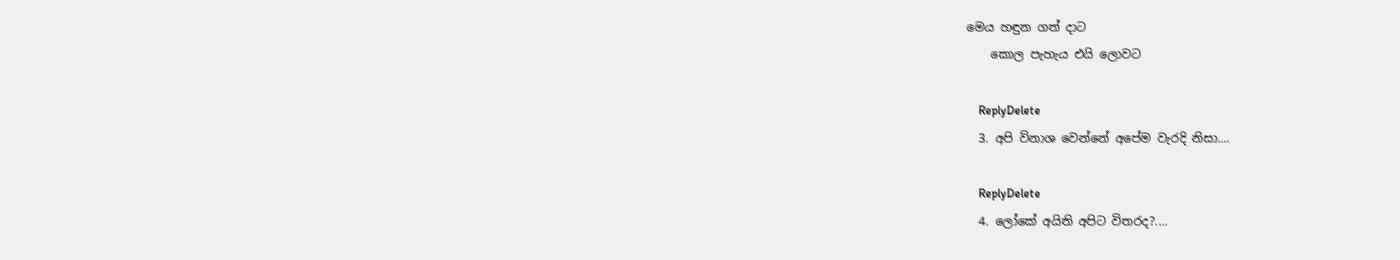මෙය හඳුන ගත් දාට
    කොල පැහැය එයි ලොවට

    ReplyDelete
  3. අපි විනාශ වෙන්නේ අපේම වැරදි නිසා....

    ReplyDelete
  4. ලෝකේ අයිති අපිට විතරද?....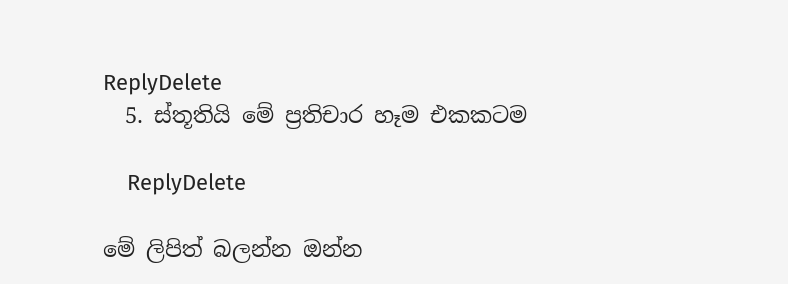ReplyDelete
  5. ස්තූතියි මේ ප්‍රතිචාර හෑම එකකටම

    ReplyDelete

මේ ලිපිත් බලන්න ඔන්න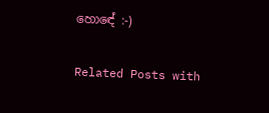හොඳේ :-)

Related Posts with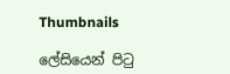Thumbnails

ලේසියෙන් පිටු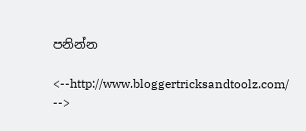පනින්න

<--http://www.bloggertricksandtoolz.com/ -->